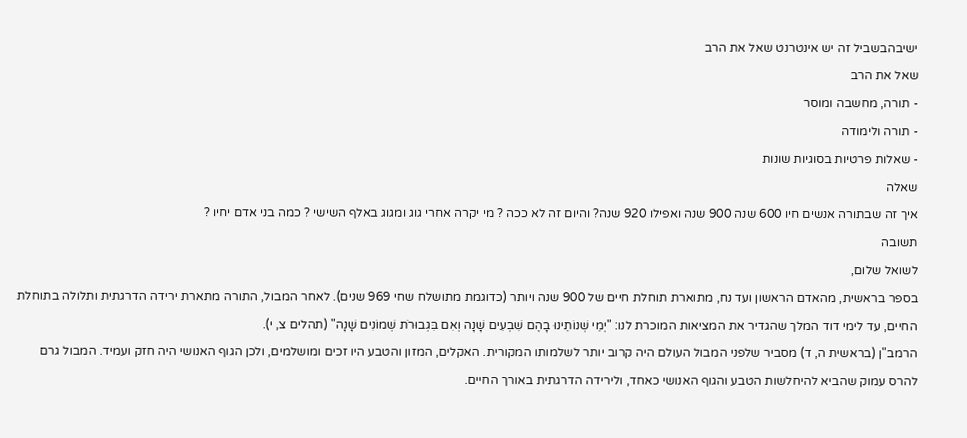ישיבהבשביל זה יש אינטרנט שאל את הרב
שאל את הרב
- תורה, מחשבה ומוסר
- תורה ולימודה
- שאלות פרטיות בסוגיות שונות
שאלה
איך זה שבתורה אנשים חיו 600 שנה 900 שנה ואפילו 920 שנה? והיום זה לא ככה ? מי יקרה אחרי גוג ומגוג באלף השישי ? כמה בני אדם יחיו ?
תשובה
לשואל שלום,
בספר בראשית, מהאדם הראשון ועד נח, מתוארת תוחלת חיים של 900 שנה ויותר (כדוגמת מתושלח שחי 969 שנים). לאחר המבול, התורה מתארת ירידה הדרגתית ותלולה בתוחלת החיים, עד לימי דוד המלך שהגדיר את המציאות המוכרת לנו: "יְמֵי שְׁנוֹתֵינוּ בָהֶם שִׁבְעִים שָׁנָה וְאִם בִּגְבוּרֹת שְׁמוֹנִים שָׁנָה" (תהלים צ, י).
הרמב"ן (בראשית ה, ד) מסביר שלפני המבול העולם היה קרוב יותר לשלמותו המקורית. האקלים, המזון והטבע היו זכים ומושלמים, ולכן הגוף האנושי היה חזק ועמיד. המבול גרם להרס עמוק שהביא להיחלשות הטבע והגוף האנושי כאחד, ולירידה הדרגתית באורך החיים.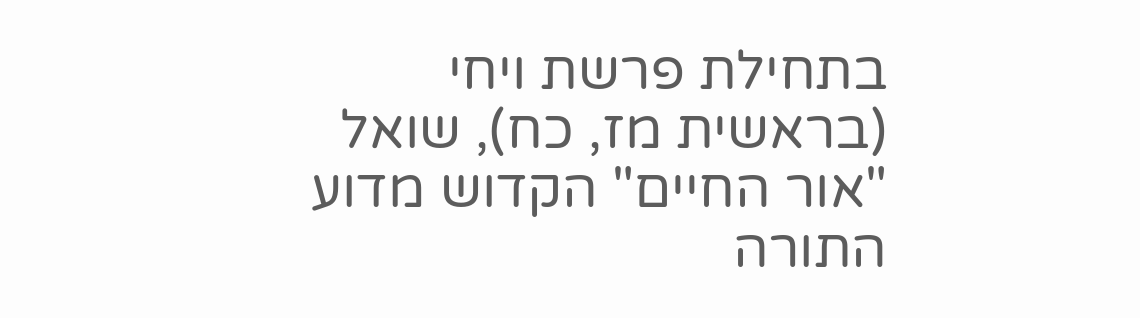בתחילת פרשת ויחי (בראשית מז, כח), שואל "אור החיים" הקדוש מדוע התורה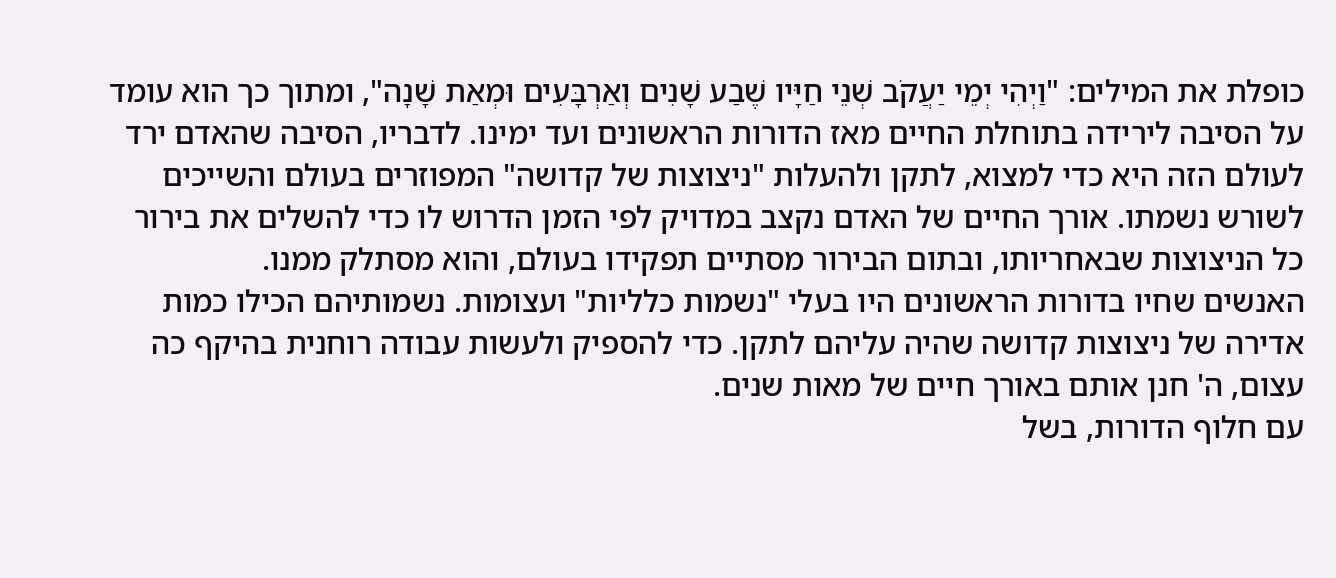כופלת את המילים: "וַיְהִי יְמֵי יַעֲקֹב שְׁנֵי חַיָּיו שֶׁבַע שָׁנִים וְאַרְבָּעִים וּמְאַת שָׁנָה", ומתוך כך הוא עומד על הסיבה לירידה בתוחלת החיים מאז הדורות הראשונים ועד ימינו. לדבריו, הסיבה שהאדם ירד לעולם הזה היא כדי למצוא, לתקן ולהעלות "ניצוצות של קדושה" המפוזרים בעולם והשייכים לשורש נשמתו. אורך החיים של האדם נקצב במדויק לפי הזמן הדרוש לו כדי להשלים את בירור כל הניצוצות שבאחריותו, ובתום הבירור מסתיים תפקידו בעולם, והוא מסתלק ממנו.
האנשים שחיו בדורות הראשונים היו בעלי "נשמות כלליות" ועצומות. נשמותיהם הכילו כמות אדירה של ניצוצות קדושה שהיה עליהם לתקן. כדי להספיק ולעשות עבודה רוחנית בהיקף כה עצום, ה' חנן אותם באורך חיים של מאות שנים.
עם חלוף הדורות, בשל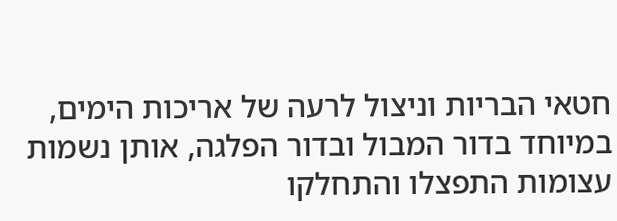חטאי הבריות וניצול לרעה של אריכות הימים, במיוחד בדור המבול ובדור הפלגה, אותן נשמות עצומות התפצלו והתחלקו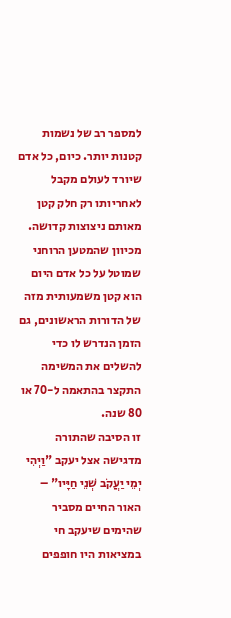למספר רב של נשמות קטנות יותר. כיום, כל אדם שיורד לעולם מקבל לאחריותו רק חלק קטן מאותם ניצוצות קדושה. מכיוון שהמטען הרוחני שמוטל על כל אדם היום הוא קטן משמעותית מזה של הדורות הראשונים, גם הזמן הנדרש לו כדי להשלים את המשימה התקצר בהתאמה ל-70 או 80 שנה.
זו הסיבה שהתורה מדגישה אצל יעקב "וַיְהִי יְמֵי יַעֲקֹב שְׁנֵי חַיָּיו" – האור החיים מסביר שהימים שיעקב חי במציאות היו חופפים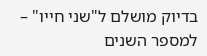בדיוק מושלם ל"שני חייו" – למספר השנים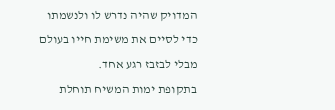המדויק שהיה נדרש לו ולנשמתו כדי לסיים את משימת חייו בעולם מבלי לבזבז רגע אחד.
בתקופת ימות המשיח תוחלת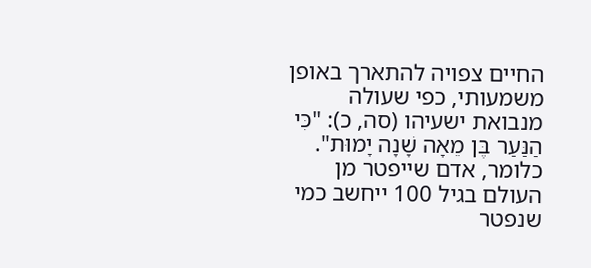החיים צפויה להתארך באופן משמעותי, כפי שעולה מנבואת ישעיהו (סה, כ): "כִּי הַנַּעַר בֶּן מֵאָה שָׁנָה יָמוּת". כלומר, אדם שייפטר מן העולם בגיל 100 ייחשב כמי שנפטר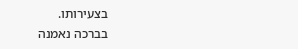בצעירותו.
בברכה נאמנה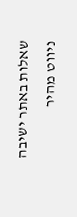שאלות באתר ישיבה
ניווט מהיר